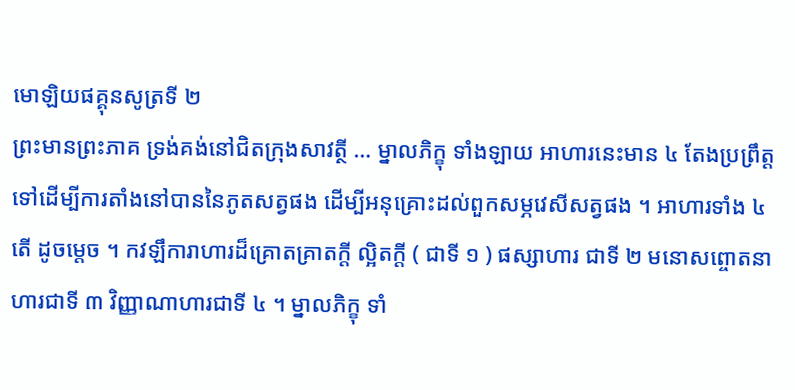មោឡិយផគ្គុនសូត្រទី ២
ព្រះមានព្រះភាគ ទ្រង់គង់នៅជិតក្រុងសាវត្ថី … ម្នាលភិក្ខុ ទាំងឡាយ អាហារនេះមាន ៤ តែងប្រព្រឹត្តទៅដើម្បីការតាំងនៅបាននៃភូតសត្វផង ដើម្បីអនុគ្រោះដល់ពួកសម្ភវេសីសត្វផង ។ អាហារទាំង ៤ តើ ដូចម្តេច ។ កវឡឹការាហារដ៏គ្រោតគ្រាតក្តី ល្អិតក្តី ( ជាទី ១ ) ផស្សាហារ ជាទី ២ មនោសព្ចោតនាហារជាទី ៣ វិញ្ញាណាហារជាទី ៤ ។ ម្នាលភិក្ខុ ទាំ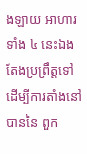ងឡាយ អាហារទាំង ៤ នេះឯង តែងប្រព្រឹត្តទៅដើម្បីការតាំងនៅបាននៃ ពួក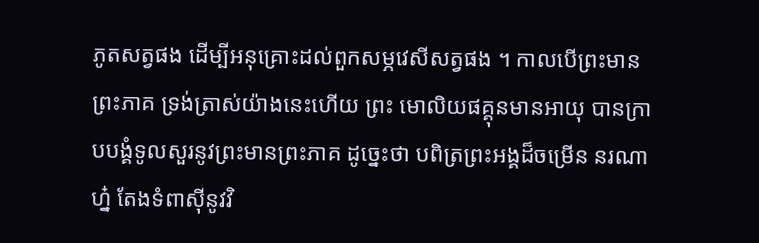ភូតសត្វផង ដើម្បីអនុគ្រោះដល់ពួកសម្ភវេសីសត្វផង ។ កាលបើព្រះមានព្រះភាគ ទ្រង់ត្រាស់យ៉ាងនេះហើយ ព្រះ មោលិយផគ្គុនមានអាយុ បានក្រាបបង្គំទូលសួរនូវព្រះមានព្រះភាគ ដូច្នេះថា បពិត្រព្រះអង្គដ៏ចម្រើន នរណាហ្ន៎ តែងទំពាស៊ីនូវវិ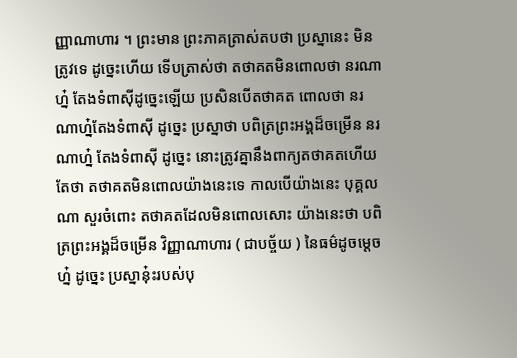ញ្ញាណាហារ ។ ព្រះមាន ព្រះភាគត្រាស់តបថា ប្រស្នានេះ មិនត្រូវទេ ដូច្នេះហើយ ទើបត្រាស់ថា តថាគតមិនពោលថា នរណាហ្ន៎ តែងទំពាស៊ីដូច្នេះឡើយ ប្រសិនបើតថាគត ពោលថា នរណាហ្ន៎តែងទំពាស៊ី ដូច្នេះ ប្រស្នាថា បពិត្រព្រះអង្គដ៏ចម្រើន នរណាហ្ន៎ តែងទំពាស៊ី ដូច្នេះ នោះត្រូវគ្នានឹងពាក្យតថាគតហើយ តែថា តថាគតមិនពោលយ៉ាងនេះទេ កាលបើយ៉ាងនេះ បុគ្គលណា សួរចំពោះ តថាគតដែលមិនពោលសោះ យ៉ាងនេះថា បពិត្រព្រះអង្គដ៏ចម្រើន វិញ្ញាណាហារ ( ជាបច្ច័យ ) នៃធម៌ដូចម្តេចហ្ន៎ ដូច្នេះ ប្រស្នានុ៎ះរបស់បុ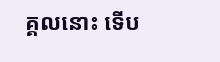គ្គលនោះ ទើប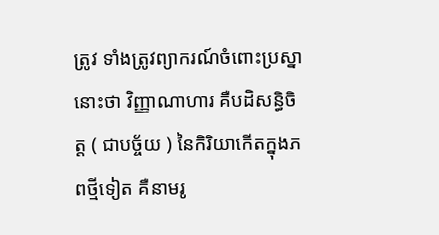ត្រូវ ទាំងត្រូវព្យាករណ៍ចំពោះប្រស្នានោះថា វិញ្ញាណាហារ គឺបដិសន្ធិចិត្ត ( ជាបច្ច័យ ) នៃកិរិយាកើតក្នុងភពថ្មីទៀត គឺនាមរូ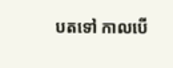បតទៅ កាលបើ